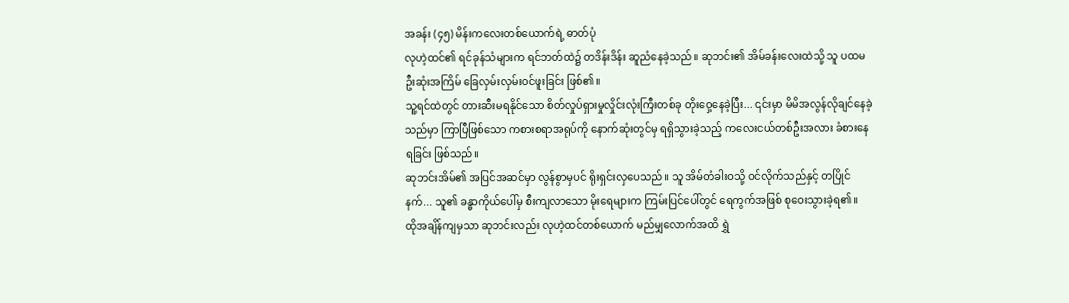အခန်း (၄၅) မိန်းကလေးတစ်ယောက်ရဲ့ ဓာတ်ပုံ
လုဟဲ့ထင်၏ ရင်ခုန်သံများက ရင်ဘတ်ထဲ၌ တဒိန်းဒိန်း ဆူညံနေခဲ့သည်။ ဆုဘင်း၏ အိမ်ခန်းလေးထဲသို့ သူ ပထမဦးဆုံးအကြိမ် ခြေလှမ်းလှမ်းဝင်ဖူးခြင်း ဖြစ်၏။
သူ့ရင်ထဲတွင် တားဆီးမရနိုင်သော စိတ်လှုပ်ရှားမှုလှိုင်းလုံးကြီးတစ်ခု တိုးဝှေ့နေခဲ့ပြီး... ၎င်းမှာ မိမိအလွန်လိုချင်နေခဲ့သည်မှာ ကြာပြီဖြစ်သော ကစားစရာအရုပ်ကို နောက်ဆုံးတွင်မှ ရရှိသွားခဲ့သည့် ကလေးငယ်တစ်ဦးအလား ခံစားနေရခြင်း ဖြစ်သည်။
ဆုဘင်းအိမ်၏ အပြင်အဆင်မှာ လွန်စွာမှပင် ရိုးရှင်းလှပေသည်။ သူ အိမ်တံခါးဝသို့ ဝင်လိုက်သည်နှင့် တပြိုင်နက်... သူ၏ ခန္ဓာကိုယ်ပေါ်မှ စီးကျလာသော မိုးရေများက ကြမ်းပြင်ပေါ်တွင် ရေကွက်အဖြစ် စုဝေးသွားခဲ့ရ၏။
ထိုအချိန်ကျမှသာ ဆုဘင်းလည်း လုဟဲ့ထင်တစ်ယောက် မည်မျှလောက်အထိ ရွှဲ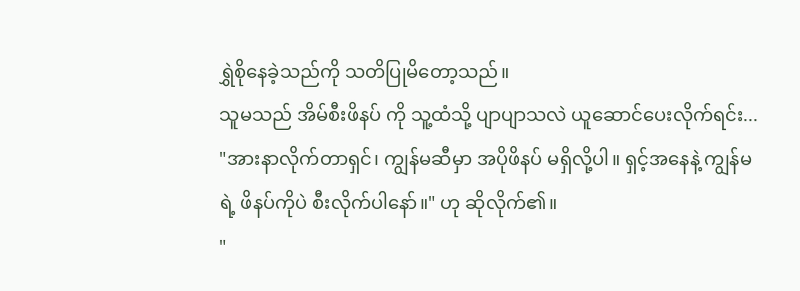ရွှဲစိုနေခဲ့သည်ကို သတိပြုမိတော့သည်။
သူမသည် အိမ်စီးဖိနပ် ကို သူ့ထံသို့ ပျာပျာသလဲ ယူဆောင်ပေးလိုက်ရင်း... "အားနာလိုက်တာရှင်၊ ကျွန်မဆီမှာ အပိုဖိနပ် မရှိလို့ပါ။ ရှင့်အနေနဲ့ ကျွန်မရဲ့ ဖိနပ်ကိုပဲ စီးလိုက်ပါနော်။" ဟု ဆိုလိုက်၏။
"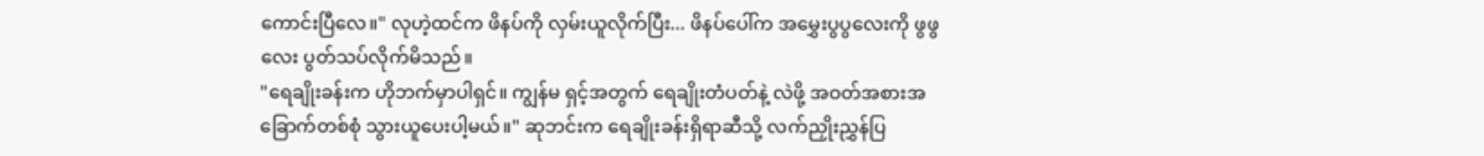ကောင်းပြီလေ။" လုဟဲ့ထင်က ဖိနပ်ကို လှမ်းယူလိုက်ပြီး... ဖိနပ်ပေါ်က အမွှေးပွပွလေးကို ဖွဖွလေး ပွတ်သပ်လိုက်မိသည်။
"ရေချိုးခန်းက ဟိုဘက်မှာပါရှင်။ ကျွန်မ ရှင့်အတွက် ရေချိုးတံပတ်နဲ့ လဲဖို့ အဝတ်အစားအခြောက်တစ်စုံ သွားယူပေးပါ့မယ်။" ဆုဘင်းက ရေချိုးခန်းရှိရာဆီသို့ လက်ညှိုးညွှန်ပြ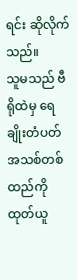ရင်း ဆိုလိုက်သည်။
သူမသည် ဗီရိုထဲမှ ရေချိုးတံပတ်အသစ်တစ်ထည်ကို ထုတ်ယူ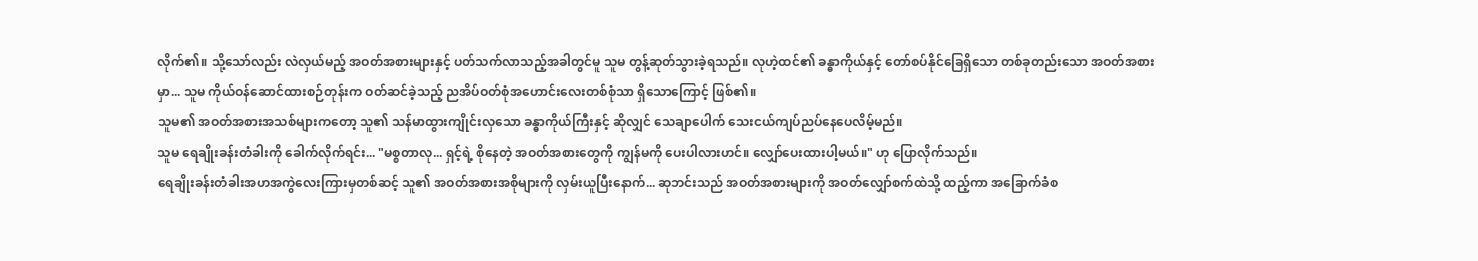လိုက်၏။ သို့သော်လည်း လဲလှယ်မည့် အဝတ်အစားများနှင့် ပတ်သက်လာသည့်အခါတွင်မူ သူမ တွန့်ဆုတ်သွားခဲ့ရသည်။ လုဟဲ့ထင်၏ ခန္ဓာကိုယ်နှင့် တော်စပ်နိုင်ခြေရှိသော တစ်ခုတည်းသော အဝတ်အစားမှာ... သူမ ကိုယ်ဝန်ဆောင်ထားစဉ်တုန်းက ဝတ်ဆင်ခဲ့သည့် ညအိပ်ဝတ်စုံအဟောင်းလေးတစ်စုံသာ ရှိသောကြောင့် ဖြစ်၏။
သူမ၏ အဝတ်အစားအသစ်များကတော့ သူ၏ သန်မာထွားကျိုင်းလှသော ခန္ဓာကိုယ်ကြီးနှင့် ဆိုလျှင် သေချာပေါက် သေးငယ်ကျပ်ညပ်နေပေလိမ့်မည်။
သူမ ရေချိုးခန်းတံခါးကို ခေါက်လိုက်ရင်း... "မစ္စတာလု... ရှင့်ရဲ့ စိုနေတဲ့ အဝတ်အစားတွေကို ကျွန်မကို ပေးပါလားဟင်။ လျှော်ပေးထားပါ့မယ်။" ဟု ပြောလိုက်သည်။
ရေချိုးခန်းတံခါးအဟအကွဲလေးကြားမှတစ်ဆင့် သူ၏ အဝတ်အစားအစိုများကို လှမ်းယူပြီးနောက်... ဆုဘင်းသည် အဝတ်အစားများကို အဝတ်လျှော်စက်ထဲသို့ ထည့်ကာ အခြောက်ခံစ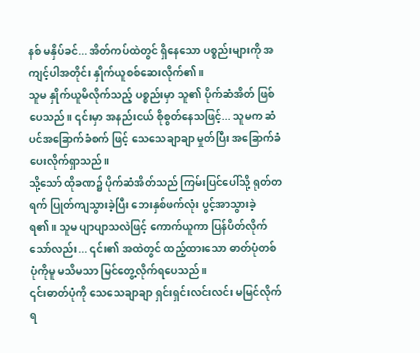နစ် မနှိပ်ခင်... အိတ်ကပ်ထဲတွင် ရှိနေသော ပစ္စည်းများကို အကျင့်ပါအတိုင်း နှိုက်ယူစစ်ဆေးလိုက်၏။
သူမ နှိုက်ယူမိလိုက်သည့် ပစ္စည်းမှာ သူ၏ ပိုက်ဆံအိတ် ဖြစ်ပေသည်။ ၎င်းမှာ အနည်းငယ် စိုစွတ်နေသဖြင့်... သူမက ဆံပင်အခြောက်ခံစက် ဖြင့် သေသေချာချာ မှုတ်ပြီး အခြောက်ခံပေးလိုက်ရှာသည်။
သို့သော် ထိုခဏ၌ ပိုက်ဆံအိတ်သည် ကြမ်းပြင်ပေါ်သို့ ရုတ်တရက် ပြုတ်ကျသွားခဲ့ပြီး ဘေးနှစ်ဖက်လုံး ပွင့်အာသွားခဲ့ရ၏။ သူမ ပျာပျာသလဲဖြင့် ကောက်ယူကာ ပြန်ပိတ်လိုက်သော်လည်း... ၎င်း၏ အထဲတွင် ထည့်ထားသော ဓာတ်ပုံတစ်ပုံကိုမူ မသိမသာ မြင်တွေ့လိုက်ရပေသည်။
၎င်းဓာတ်ပုံကို သေသေချာချာ ရှင်းရှင်းလင်းလင်း မမြင်လိုက်ရ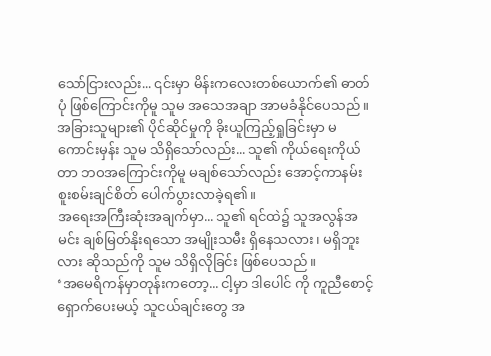သော်ငြားလည်း... ၎င်းမှာ မိန်းကလေးတစ်ယောက်၏ ဓာတ်ပုံ ဖြစ်ကြောင်းကိုမူ သူမ အသေအချာ အာမခံနိုင်ပေသည်။
အခြားသူများ၏ ပိုင်ဆိုင်မှုကို ခိုးယူကြည့်ရှုခြင်းမှာ မကောင်းမှန်း သူမ သိရှိသော်လည်း... သူ၏ ကိုယ်ရေးကိုယ်တာ ဘဝအကြောင်းကိုမူ မချစ်သော်လည်း အောင့်ကာနမ်း စူးစမ်းချင်စိတ် ပေါက်ပွားလာခဲ့ရ၏။
အရေးအကြီးဆုံးအချက်မှာ... သူ၏ ရင်ထဲ၌ သူအလွန်အမင်း ချစ်မြတ်နိုးရသော အမျိုးသမီး ရှိနေသလား၊ မရှိဘူးလား ဆိုသည်ကို သူမ သိရှိလိုခြင်း ဖြစ်ပေသည်။
‘အမေရိကန်မှာတုန်းကတော့... ငါ့မှာ ဒါပေါင် ကို ကူညီစောင့်ရှောက်ပေးမယ့် သူငယ်ချင်းတွေ အ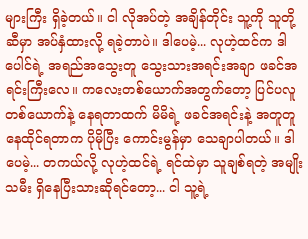များကြီး ရှိခဲ့တယ်။ ငါ လိုအပ်တဲ့ အချိန်တိုင်း သူ့ကို သူတို့ဆီမှာ အပ်နှံထားလို့ ရခဲ့တာပဲ။ ဒါပေမဲ့... လုဟဲ့ထင်က ဒါပေါင်ရဲ့ အရည်အသွေးတူ သွေးသားအရင်းအချာ ဖခင်အရင်းကြီးလေ။ ကလေးတစ်ယောက်အတွက်တော့ ပြင်ပလူတစ်ယောက်နဲ့ နေရတာထက် မိမိရဲ့ ဖခင်အရင်းနဲ့ အတူတူ နေထိုင်ရတာက ပိုမိုပြီး ကောင်းမွန်မှာ သေချာပါတယ်။ ဒါပေမဲ့... တကယ်လို့ လုဟဲ့ထင်ရဲ့ ရင်ထဲမှာ သူချစ်ရတဲ့ အမျိုးသမီး ရှိနေပြီးသားဆိုရင်တော့... ငါ သူ့ရဲ့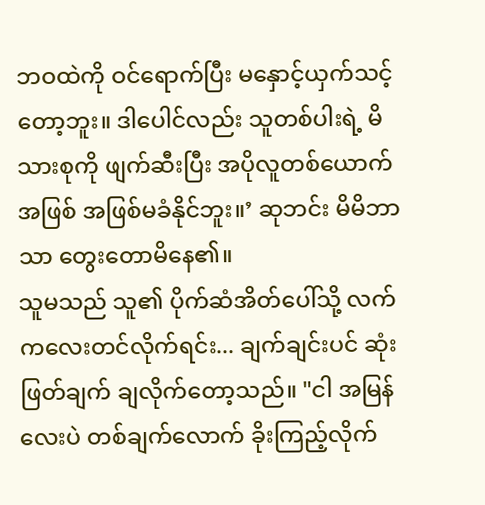ဘဝထဲကို ဝင်ရောက်ပြီး မနှောင့်ယှက်သင့်တော့ဘူး။ ဒါပေါင်လည်း သူတစ်ပါးရဲ့ မိသားစုကို ဖျက်ဆီးပြီး အပိုလူတစ်ယောက်အဖြစ် အဖြစ်မခံနိုင်ဘူး။’ ဆုဘင်း မိမိဘာသာ တွေးတောမိနေ၏။
သူမသည် သူ၏ ပိုက်ဆံအိတ်ပေါ်သို့ လက်ကလေးတင်လိုက်ရင်း... ချက်ချင်းပင် ဆုံးဖြတ်ချက် ချလိုက်တော့သည်။ "ငါ အမြန်လေးပဲ တစ်ချက်လောက် ခိုးကြည့်လိုက်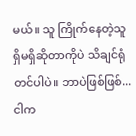မယ်။ သူ ကြိုက်နေတဲ့သူ ရှိမရှိဆိုတာကိုပဲ သိချင်ရုံတင်ပါပဲ။ ဘာပဲဖြစ်ဖြစ်... ငါက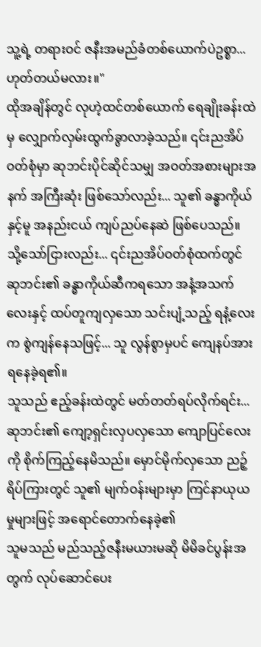သူ့ရဲ့ တရားဝင် ဇနီးအမည်ခံတစ်ယောက်ပဲဥစ္စာ... ဟုတ်တယ်မလား။"
ထိုအချိန်တွင် လုဟဲ့ထင်တစ်ယောက် ရေချိုးခန်းထဲမှ လျှောက်လှမ်းထွက်ခွာလာခဲ့သည်။ ၎င်းညအိပ်ဝတ်စုံမှာ ဆုဘင်းပိုင်ဆိုင်သမျှ အဝတ်အစားများအနက် အကြီးဆုံး ဖြစ်သော်လည်း... သူ၏ ခန္ဓာကိုယ်နှင့်မူ အနည်းငယ် ကျပ်ညပ်နေဆဲ ဖြစ်ပေသည်။
သို့သော်ငြားလည်း... ၎င်းညအိပ်ဝတ်စုံထက်တွင် ဆုဘင်း၏ ခန္ဓာကိုယ်ဆီကရသော အနံ့အသက်လေးနှင့် ထပ်တူကျလှသော သင်းပျံ့သည့် ရနံ့လေးက စွဲကျန်နေသဖြင့်... သူ လွန်စွာမှပင် ကျေနပ်အားရနေခဲ့ရ၏။
သူသည် ဧည့်ခန်းထဲတွင် မတ်တတ်ရပ်လိုက်ရင်း... ဆုဘင်း၏ ကျော့ရှင်းလှပလှသော ကျောပြင်လေးကို စိုက်ကြည့်နေမိသည်။ မှောင်မိုက်လှသော ညဉ့်ရိပ်ကြားတွင် သူ၏ မျက်ဝန်းများမှာ ကြင်နာယုယမှုများဖြင့် အရောင်တောက်နေခဲ့၏
သူမသည် မည်သည့်ဇနီးမယားမဆို မိမိခင်ပွန်းအတွက် လုပ်ဆောင်ပေး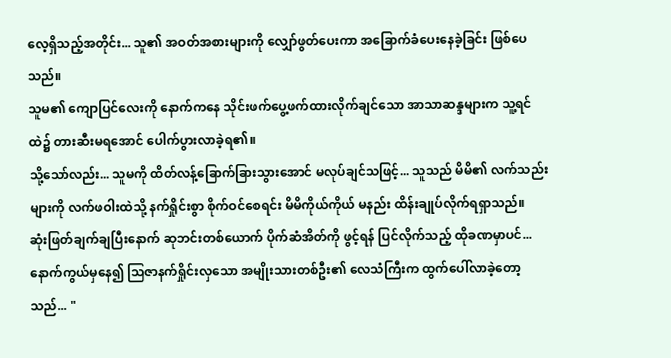လေ့ရှိသည့်အတိုင်း... သူ၏ အဝတ်အစားများကို လျှော်ဖွတ်ပေးကာ အခြောက်ခံပေးနေခဲ့ခြင်း ဖြစ်ပေသည်။
သူမ၏ ကျောပြင်လေးကို နောက်ကနေ သိုင်းဖက်ပွေ့ဖက်ထားလိုက်ချင်သော အာသာဆန္ဒများက သူ့ရင်ထဲ၌ တားဆီးမရအောင် ပေါက်ပွားလာခဲ့ရ၏။
သို့သော်လည်း... သူမကို ထိတ်လန့်ခြောက်ခြားသွားအောင် မလုပ်ချင်သဖြင့်... သူသည် မိမိ၏ လက်သည်းများကို လက်ဖဝါးထဲသို့ နက်ရှိုင်းစွာ စိုက်ဝင်စေရင်း မိမိကိုယ်ကိုယ် မနည်း ထိန်းချုပ်လိုက်ရရှာသည်။
ဆုံးဖြတ်ချက်ချပြီးနောက် ဆုဘင်းတစ်ယောက် ပိုက်ဆံအိတ်ကို ဖွင့်ရန် ပြင်လိုက်သည့် ထိုခဏမှာပင်... နောက်ကွယ်မှနေ၍ သြဇာနက်ရှိုင်းလှသော အမျိုးသားတစ်ဦး၏ လေသံကြီးက ထွက်ပေါ်လာခဲ့တော့သည်... "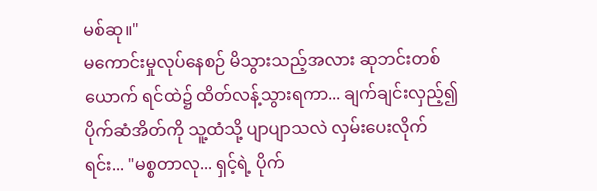မစ်ဆု။"
မကောင်းမှုလုပ်နေစဉ် မိသွားသည့်အလား ဆုဘင်းတစ်ယောက် ရင်ထဲ၌ ထိတ်လန့်သွားရကာ... ချက်ချင်းလှည့်၍ ပိုက်ဆံအိတ်ကို သူ့ထံသို့ ပျာပျာသလဲ လှမ်းပေးလိုက်ရင်း... "မစ္စတာလု... ရှင့်ရဲ့ ပိုက်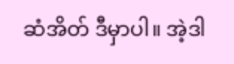ဆံအိတ် ဒီမှာပါ။ အဲ့ဒါ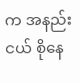က အနည်းငယ် စိုနေ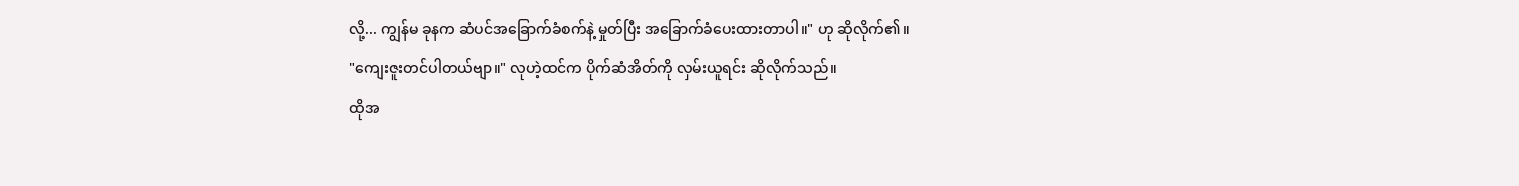လို့... ကျွန်မ ခုနက ဆံပင်အခြောက်ခံစက်နဲ့ မှုတ်ပြီး အခြောက်ခံပေးထားတာပါ။" ဟု ဆိုလိုက်၏။
"ကျေးဇူးတင်ပါတယ်ဗျာ။" လုဟဲ့ထင်က ပိုက်ဆံအိတ်ကို လှမ်းယူရင်း ဆိုလိုက်သည်။
ထိုအ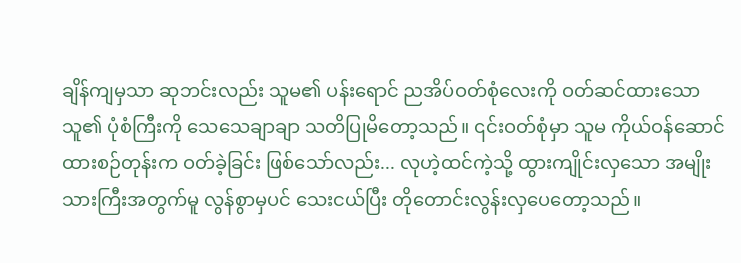ချိန်ကျမှသာ ဆုဘင်းလည်း သူမ၏ ပန်းရောင် ညအိပ်ဝတ်စုံလေးကို ဝတ်ဆင်ထားသော သူ၏ ပုံစံကြီးကို သေသေချာချာ သတိပြုမိတော့သည်။ ၎င်းဝတ်စုံမှာ သူမ ကိုယ်ဝန်ဆောင်ထားစဉ်တုန်းက ဝတ်ခဲ့ခြင်း ဖြစ်သော်လည်း... လုဟဲ့ထင်ကဲ့သို့ ထွားကျိုင်းလှသော အမျိုးသားကြီးအတွက်မူ လွန်စွာမှပင် သေးငယ်ပြီး တိုတောင်းလွန်းလှပေတော့သည်။